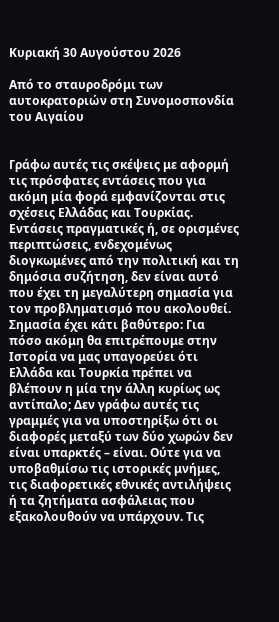Κυριακή 30 Αυγούστου 2026

Από το σταυροδρόμι των αυτοκρατοριών στη Συνομοσπονδία του Αιγαίου


Γράφω αυτές τις σκέψεις με αφορμή τις πρόσφατες εντάσεις που για ακόμη μία φορά εμφανίζονται στις σχέσεις Ελλάδας και Τουρκίας. Εντάσεις πραγματικές ή, σε ορισμένες περιπτώσεις, ενδεχομένως διογκωμένες από την πολιτική και τη δημόσια συζήτηση, δεν είναι αυτό που έχει τη μεγαλύτερη σημασία για τον προβληματισμό που ακολουθεί. Σημασία έχει κάτι βαθύτερο: Για πόσο ακόμη θα επιτρέπουμε στην Ιστορία να μας υπαγορεύει ότι Ελλάδα και Τουρκία πρέπει να βλέπουν η μία την άλλη κυρίως ως αντίπαλο; Δεν γράφω αυτές τις γραμμές για να υποστηρίξω ότι οι διαφορές μεταξύ των δύο χωρών δεν είναι υπαρκτές – είναι. Ούτε για να υποβαθμίσω τις ιστορικές μνήμες, τις διαφορετικές εθνικές αντιλήψεις ή τα ζητήματα ασφάλειας που εξακολουθούν να υπάρχουν. Τις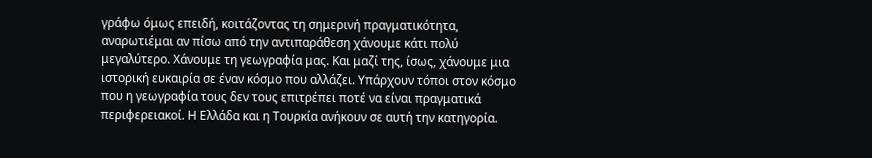γράφω όμως επειδή, κοιτάζοντας τη σημερινή πραγματικότητα, αναρωτιέμαι αν πίσω από την αντιπαράθεση χάνουμε κάτι πολύ μεγαλύτερο. Χάνουμε τη γεωγραφία μας. Και μαζί της, ίσως, χάνουμε μια ιστορική ευκαιρία σε έναν κόσμο που αλλάζει. Υπάρχουν τόποι στον κόσμο που η γεωγραφία τους δεν τους επιτρέπει ποτέ να είναι πραγματικά περιφερειακοί. Η Ελλάδα και η Τουρκία ανήκουν σε αυτή την κατηγορία.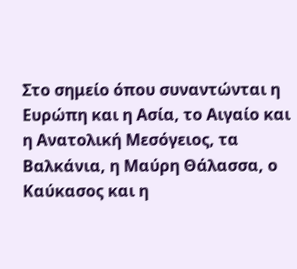Στο σημείο όπου συναντώνται η Ευρώπη και η Ασία, το Αιγαίο και η Ανατολική Μεσόγειος, τα Βαλκάνια, η Μαύρη Θάλασσα, ο Καύκασος και η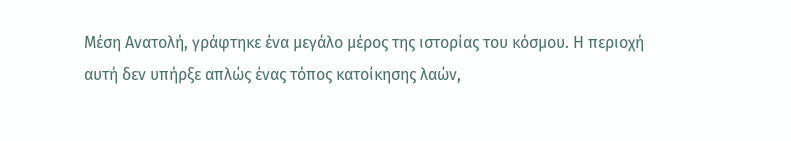Μέση Ανατολή, γράφτηκε ένα μεγάλο μέρος της ιστορίας του κόσμου. Η περιοχή αυτή δεν υπήρξε απλώς ένας τόπος κατοίκησης λαών,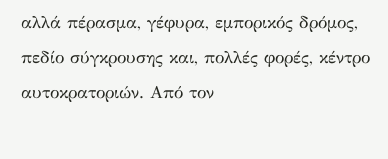αλλά πέρασμα, γέφυρα, εμπορικός δρόμος, πεδίο σύγκρουσης και, πολλές φορές, κέντρο αυτοκρατοριών. Από τον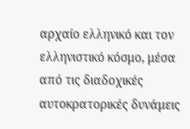αρχαίο ελληνικό και τον ελληνιστικό κόσμο, μέσα από τις διαδοχικές αυτοκρατορικές δυνάμεις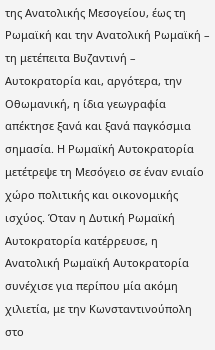της Ανατολικής Μεσογείου, έως τη Ρωμαϊκή και την Ανατολική Ρωμαϊκή – τη μετέπειτα Βυζαντινή – Αυτοκρατορία και, αργότερα, την Οθωμανική, η ίδια γεωγραφία απέκτησε ξανά και ξανά παγκόσμια σημασία. Η Ρωμαϊκή Αυτοκρατορία μετέτρεψε τη Μεσόγειο σε έναν ενιαίο χώρο πολιτικής και οικονομικής ισχύος. Όταν η Δυτική Ρωμαϊκή Αυτοκρατορία κατέρρευσε, η Ανατολική Ρωμαϊκή Αυτοκρατορία συνέχισε για περίπου μία ακόμη χιλιετία, με την Κωνσταντινούπολη στο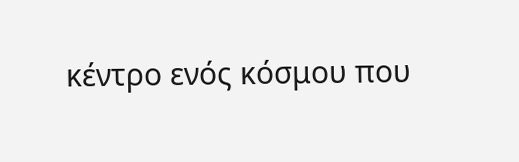κέντρο ενός κόσμου που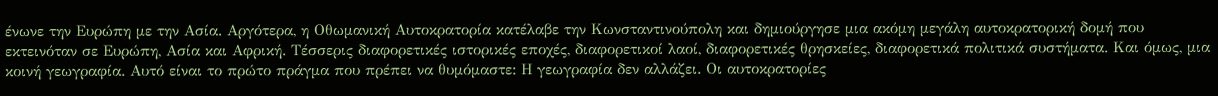ένωνε την Ευρώπη με την Ασία. Αργότερα, η Οθωμανική Αυτοκρατορία κατέλαβε την Κωνσταντινούπολη και δημιούργησε μια ακόμη μεγάλη αυτοκρατορική δομή που εκτεινόταν σε Ευρώπη, Ασία και Αφρική. Τέσσερις διαφορετικές ιστορικές εποχές, διαφορετικοί λαοί, διαφορετικές θρησκείες, διαφορετικά πολιτικά συστήματα. Και όμως, μια κοινή γεωγραφία. Αυτό είναι το πρώτο πράγμα που πρέπει να θυμόμαστε: Η γεωγραφία δεν αλλάζει. Οι αυτοκρατορίες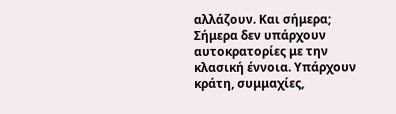αλλάζουν. Και σήμερα; Σήμερα δεν υπάρχουν αυτοκρατορίες με την κλασική έννοια. Υπάρχουν κράτη, συμμαχίες,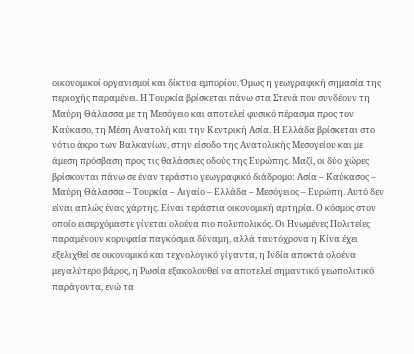οικονομικοί οργανισμοί και δίκτυα εμπορίου. Όμως η γεωγραφική σημασία της περιοχής παραμένει. Η Τουρκία βρίσκεται πάνω στα Στενά που συνδέουν τη Μαύρη Θάλασσα με τη Μεσόγειο και αποτελεί φυσικό πέρασμα προς τον Καύκασο, τη Μέση Ανατολή και την Κεντρική Ασία. Η Ελλάδα βρίσκεται στο νότιο άκρο των Βαλκανίων, στην είσοδο της Ανατολικής Μεσογείου και με άμεση πρόσβαση προς τις θαλάσσιες οδούς της Ευρώπης. Μαζί, οι δύο χώρες βρίσκονται πάνω σε έναν τεράστιο γεωγραφικό διάδρομο: Ασία – Καύκασος – Μαύρη Θάλασσα – Τουρκία – Αιγαίο – Ελλάδα – Μεσόγειος – Ευρώπη. Αυτό δεν είναι απλώς ένας χάρτης. Είναι τεράστια οικονομική αρτηρία. Ο κόσμος στον οποίο εισερχόμαστε γίνεται ολοένα πιο πολυπολικός. Οι Ηνωμένες Πολιτείες παραμένουν κορυφαία παγκόσμια δύναμη, αλλά ταυτόχρονα η Κίνα έχει εξελιχθεί σε οικονομικό και τεχνολογικό γίγαντα, η Ινδία αποκτά ολοένα μεγαλύτερο βάρος, η Ρωσία εξακολουθεί να αποτελεί σημαντικό γεωπολιτικό παράγοντα, ενώ τα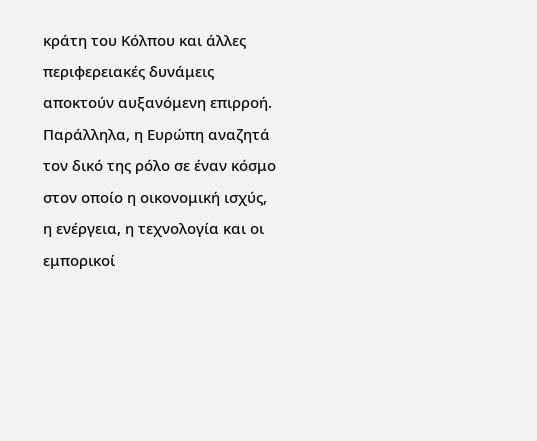κράτη του Κόλπου και άλλες περιφερειακές δυνάμεις αποκτούν αυξανόμενη επιρροή. Παράλληλα, η Ευρώπη αναζητά τον δικό της ρόλο σε έναν κόσμο στον οποίο η οικονομική ισχύς, η ενέργεια, η τεχνολογία και οι εμπορικοί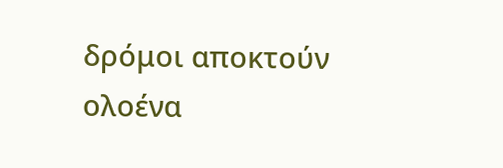δρόμοι αποκτούν ολοένα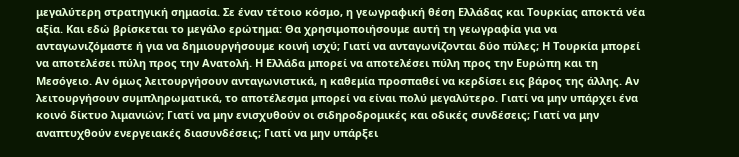μεγαλύτερη στρατηγική σημασία. Σε έναν τέτοιο κόσμο, η γεωγραφική θέση Ελλάδας και Τουρκίας αποκτά νέα αξία. Και εδώ βρίσκεται το μεγάλο ερώτημα: Θα χρησιμοποιήσουμε αυτή τη γεωγραφία για να ανταγωνιζόμαστε ή για να δημιουργήσουμε κοινή ισχύ; Γιατί να ανταγωνίζονται δύο πύλες; Η Τουρκία μπορεί να αποτελέσει πύλη προς την Ανατολή. Η Ελλάδα μπορεί να αποτελέσει πύλη προς την Ευρώπη και τη Μεσόγειο. Αν όμως λειτουργήσουν ανταγωνιστικά, η καθεμία προσπαθεί να κερδίσει εις βάρος της άλλης. Αν λειτουργήσουν συμπληρωματικά, το αποτέλεσμα μπορεί να είναι πολύ μεγαλύτερο. Γιατί να μην υπάρχει ένα κοινό δίκτυο λιμανιών; Γιατί να μην ενισχυθούν οι σιδηροδρομικές και οδικές συνδέσεις; Γιατί να μην αναπτυχθούν ενεργειακές διασυνδέσεις; Γιατί να μην υπάρξει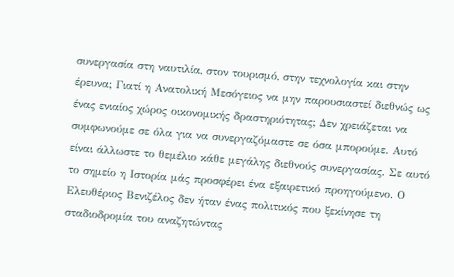συνεργασία στη ναυτιλία, στον τουρισμό, στην τεχνολογία και στην έρευνα; Γιατί η Ανατολική Μεσόγειος να μην παρουσιαστεί διεθνώς ως ένας ενιαίος χώρος οικονομικής δραστηριότητας; Δεν χρειάζεται να συμφωνούμε σε όλα για να συνεργαζόμαστε σε όσα μπορούμε. Αυτό είναι άλλωστε το θεμέλιο κάθε μεγάλης διεθνούς συνεργασίας. Σε αυτό το σημείο η Ιστορία μάς προσφέρει ένα εξαιρετικό προηγούμενο. Ο Ελευθέριος Βενιζέλος δεν ήταν ένας πολιτικός που ξεκίνησε τη σταδιοδρομία του αναζητώντας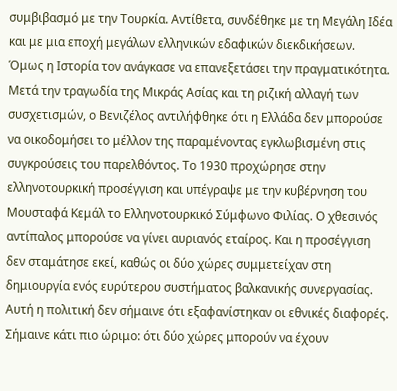συμβιβασμό με την Τουρκία. Αντίθετα, συνδέθηκε με τη Μεγάλη Ιδέα και με μια εποχή μεγάλων ελληνικών εδαφικών διεκδικήσεων. Όμως η Ιστορία τον ανάγκασε να επανεξετάσει την πραγματικότητα. Μετά την τραγωδία της Μικράς Ασίας και τη ριζική αλλαγή των συσχετισμών, ο Βενιζέλος αντιλήφθηκε ότι η Ελλάδα δεν μπορούσε να οικοδομήσει το μέλλον της παραμένοντας εγκλωβισμένη στις συγκρούσεις του παρελθόντος. Το 1930 προχώρησε στην ελληνοτουρκική προσέγγιση και υπέγραψε με την κυβέρνηση του Μουσταφά Κεμάλ το Ελληνοτουρκικό Σύμφωνο Φιλίας. Ο χθεσινός αντίπαλος μπορούσε να γίνει αυριανός εταίρος. Και η προσέγγιση δεν σταμάτησε εκεί, καθώς οι δύο χώρες συμμετείχαν στη δημιουργία ενός ευρύτερου συστήματος βαλκανικής συνεργασίας. Αυτή η πολιτική δεν σήμαινε ότι εξαφανίστηκαν οι εθνικές διαφορές. Σήμαινε κάτι πιο ώριμο: ότι δύο χώρες μπορούν να έχουν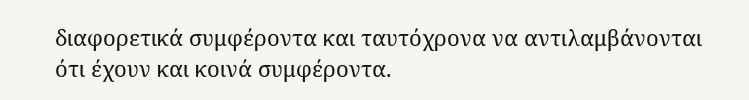διαφορετικά συμφέροντα και ταυτόχρονα να αντιλαμβάνονται ότι έχουν και κοινά συμφέροντα.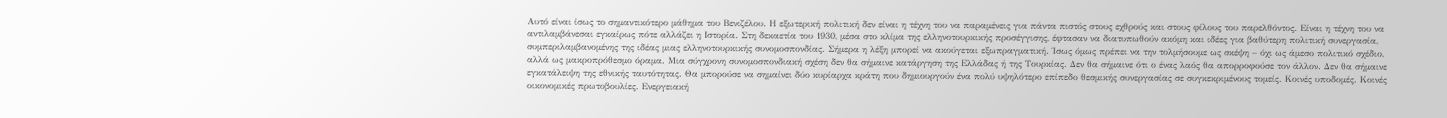Αυτό είναι ίσως το σημαντικότερο μάθημα του Βενιζέλου. Η εξωτερική πολιτική δεν είναι η τέχνη του να παραμένεις για πάντα πιστός στους εχθρούς και στους φίλους του παρελθόντος. Είναι η τέχνη του να αντιλαμβάνεσαι εγκαίρως πότε αλλάζει η Ιστορία. Στη δεκαετία του 1930, μέσα στο κλίμα της ελληνοτουρκικής προσέγγισης, έφτασαν να διατυπωθούν ακόμη και ιδέες για βαθύτερη πολιτική συνεργασία, συμπεριλαμβανομένης της ιδέας μιας ελληνοτουρκικής συνομοσπονδίας. Σήμερα η λέξη μπορεί να ακούγεται εξωπραγματική. Ίσως όμως πρέπει να την τολμήσουμε ως σκέψη – όχι ως άμεσο πολιτικό σχέδιο, αλλά ως μακροπρόθεσμο όραμα. Μια σύγχρονη συνομοσπονδιακή σχέση δεν θα σήμαινε κατάργηση της Ελλάδας ή της Τουρκίας. Δεν θα σήμαινε ότι ο ένας λαός θα απορροφούσε τον άλλον. Δεν θα σήμαινε εγκατάλειψη της εθνικής ταυτότητας. Θα μπορούσε να σημαίνει δύο κυρίαρχα κράτη που δημιουργούν ένα πολύ υψηλότερο επίπεδο θεσμικής συνεργασίας σε συγκεκριμένους τομείς. Κοινές υποδομές. Κοινές οικονομικές πρωτοβουλίες. Ενεργειακή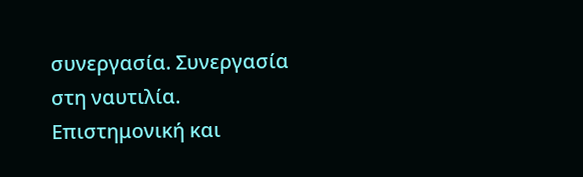συνεργασία. Συνεργασία στη ναυτιλία. Επιστημονική και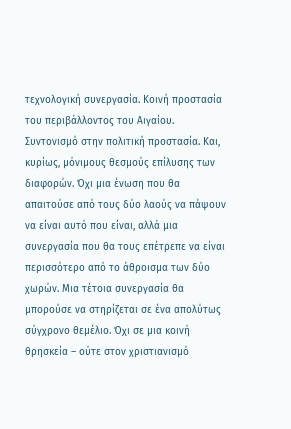τεχνολογική συνεργασία. Κοινή προστασία του περιβάλλοντος του Αιγαίου. Συντονισμό στην πολιτική προστασία. Και, κυρίως, μόνιμους θεσμούς επίλυσης των διαφορών. Όχι μια ένωση που θα απαιτούσε από τους δύο λαούς να πάψουν να είναι αυτό που είναι, αλλά μια συνεργασία που θα τους επέτρεπε να είναι περισσότερο από το άθροισμα των δύο χωρών. Μια τέτοια συνεργασία θα μπορούσε να στηρίζεται σε ένα απολύτως σύγχρονο θεμέλιο. Όχι σε μια κοινή θρησκεία – ούτε στον χριστιανισμό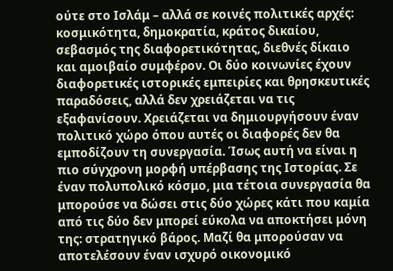ούτε στο Ισλάμ – αλλά σε κοινές πολιτικές αρχές: κοσμικότητα, δημοκρατία, κράτος δικαίου, σεβασμός της διαφορετικότητας, διεθνές δίκαιο και αμοιβαίο συμφέρον. Οι δύο κοινωνίες έχουν διαφορετικές ιστορικές εμπειρίες και θρησκευτικές παραδόσεις, αλλά δεν χρειάζεται να τις εξαφανίσουν. Χρειάζεται να δημιουργήσουν έναν πολιτικό χώρο όπου αυτές οι διαφορές δεν θα εμποδίζουν τη συνεργασία. Ίσως αυτή να είναι η πιο σύγχρονη μορφή υπέρβασης της Ιστορίας. Σε έναν πολυπολικό κόσμο, μια τέτοια συνεργασία θα μπορούσε να δώσει στις δύο χώρες κάτι που καμία από τις δύο δεν μπορεί εύκολα να αποκτήσει μόνη της: στρατηγικό βάρος. Μαζί θα μπορούσαν να αποτελέσουν έναν ισχυρό οικονομικό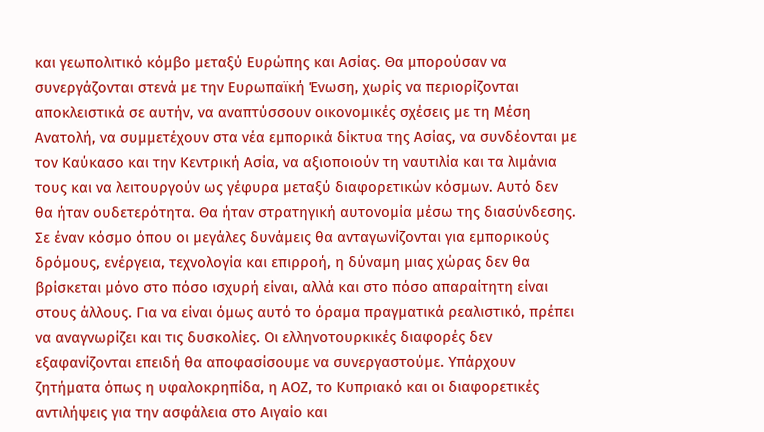και γεωπολιτικό κόμβο μεταξύ Ευρώπης και Ασίας. Θα μπορούσαν να συνεργάζονται στενά με την Ευρωπαϊκή Ένωση, χωρίς να περιορίζονται αποκλειστικά σε αυτήν, να αναπτύσσουν οικονομικές σχέσεις με τη Μέση Ανατολή, να συμμετέχουν στα νέα εμπορικά δίκτυα της Ασίας, να συνδέονται με τον Καύκασο και την Κεντρική Ασία, να αξιοποιούν τη ναυτιλία και τα λιμάνια τους και να λειτουργούν ως γέφυρα μεταξύ διαφορετικών κόσμων. Αυτό δεν θα ήταν ουδετερότητα. Θα ήταν στρατηγική αυτονομία μέσω της διασύνδεσης. Σε έναν κόσμο όπου οι μεγάλες δυνάμεις θα ανταγωνίζονται για εμπορικούς δρόμους, ενέργεια, τεχνολογία και επιρροή, η δύναμη μιας χώρας δεν θα βρίσκεται μόνο στο πόσο ισχυρή είναι, αλλά και στο πόσο απαραίτητη είναι στους άλλους. Για να είναι όμως αυτό το όραμα πραγματικά ρεαλιστικό, πρέπει να αναγνωρίζει και τις δυσκολίες. Οι ελληνοτουρκικές διαφορές δεν εξαφανίζονται επειδή θα αποφασίσουμε να συνεργαστούμε. Υπάρχουν ζητήματα όπως η υφαλοκρηπίδα, η ΑΟΖ, το Κυπριακό και οι διαφορετικές αντιλήψεις για την ασφάλεια στο Αιγαίο και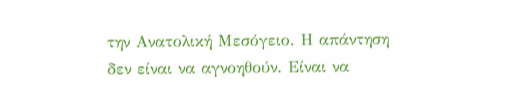την Ανατολική Μεσόγειο. Η απάντηση δεν είναι να αγνοηθούν. Είναι να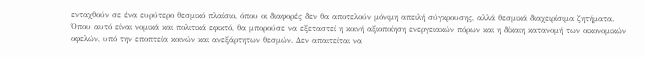ενταχθούν σε ένα ευρύτερο θεσμικό πλαίσιο, όπου οι διαφορές δεν θα αποτελούν μόνιμη απειλή σύγκρουσης, αλλά θεσμικά διαχειρίσιμα ζητήματα. Όπου αυτό είναι νομικά και πολιτικά εφικτό, θα μπορούσε να εξεταστεί η κοινή αξιοποίηση ενεργειακών πόρων και η δίκαιη κατανομή των οικονομικών οφελών, υπό την εποπτεία κοινών και ανεξάρτητων θεσμών. Δεν απαιτείται να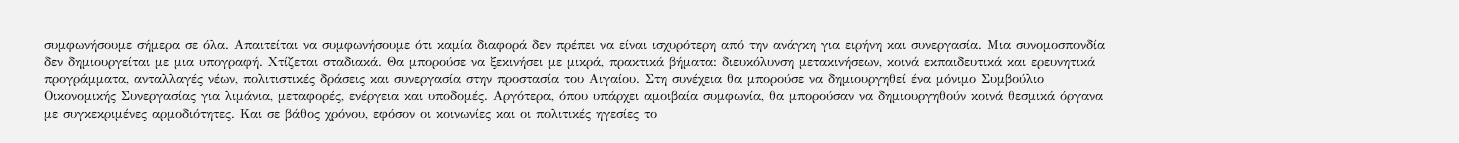συμφωνήσουμε σήμερα σε όλα. Απαιτείται να συμφωνήσουμε ότι καμία διαφορά δεν πρέπει να είναι ισχυρότερη από την ανάγκη για ειρήνη και συνεργασία. Μια συνομοσπονδία δεν δημιουργείται με μια υπογραφή. Χτίζεται σταδιακά. Θα μπορούσε να ξεκινήσει με μικρά, πρακτικά βήματα: διευκόλυνση μετακινήσεων, κοινά εκπαιδευτικά και ερευνητικά προγράμματα, ανταλλαγές νέων, πολιτιστικές δράσεις και συνεργασία στην προστασία του Αιγαίου. Στη συνέχεια θα μπορούσε να δημιουργηθεί ένα μόνιμο Συμβούλιο Οικονομικής Συνεργασίας για λιμάνια, μεταφορές, ενέργεια και υποδομές. Αργότερα, όπου υπάρχει αμοιβαία συμφωνία, θα μπορούσαν να δημιουργηθούν κοινά θεσμικά όργανα με συγκεκριμένες αρμοδιότητες. Και σε βάθος χρόνου, εφόσον οι κοινωνίες και οι πολιτικές ηγεσίες το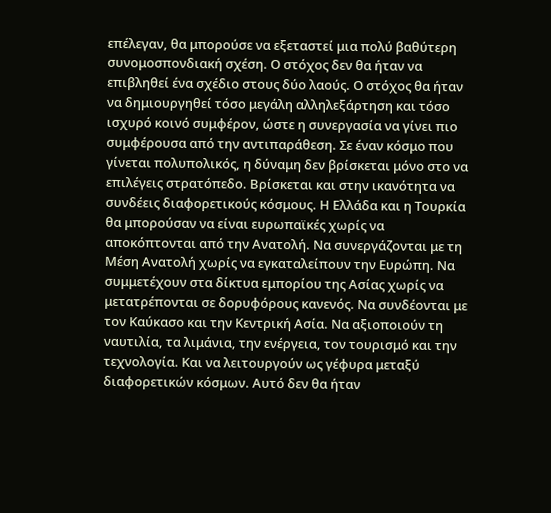επέλεγαν, θα μπορούσε να εξεταστεί μια πολύ βαθύτερη συνομοσπονδιακή σχέση. Ο στόχος δεν θα ήταν να επιβληθεί ένα σχέδιο στους δύο λαούς. Ο στόχος θα ήταν να δημιουργηθεί τόσο μεγάλη αλληλεξάρτηση και τόσο ισχυρό κοινό συμφέρον, ώστε η συνεργασία να γίνει πιο συμφέρουσα από την αντιπαράθεση. Σε έναν κόσμο που γίνεται πολυπολικός, η δύναμη δεν βρίσκεται μόνο στο να επιλέγεις στρατόπεδο. Βρίσκεται και στην ικανότητα να συνδέεις διαφορετικούς κόσμους. Η Ελλάδα και η Τουρκία θα μπορούσαν να είναι ευρωπαϊκές χωρίς να αποκόπτονται από την Ανατολή. Να συνεργάζονται με τη Μέση Ανατολή χωρίς να εγκαταλείπουν την Ευρώπη. Να συμμετέχουν στα δίκτυα εμπορίου της Ασίας χωρίς να μετατρέπονται σε δορυφόρους κανενός. Να συνδέονται με τον Καύκασο και την Κεντρική Ασία. Να αξιοποιούν τη ναυτιλία, τα λιμάνια, την ενέργεια, τον τουρισμό και την τεχνολογία. Και να λειτουργούν ως γέφυρα μεταξύ διαφορετικών κόσμων. Αυτό δεν θα ήταν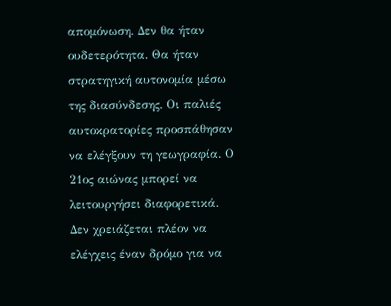απομόνωση. Δεν θα ήταν ουδετερότητα. Θα ήταν στρατηγική αυτονομία μέσω της διασύνδεσης. Οι παλιές αυτοκρατορίες προσπάθησαν να ελέγξουν τη γεωγραφία. Ο 21ος αιώνας μπορεί να λειτουργήσει διαφορετικά. Δεν χρειάζεται πλέον να ελέγχεις έναν δρόμο για να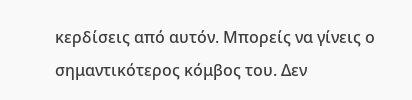κερδίσεις από αυτόν. Μπορείς να γίνεις ο σημαντικότερος κόμβος του. Δεν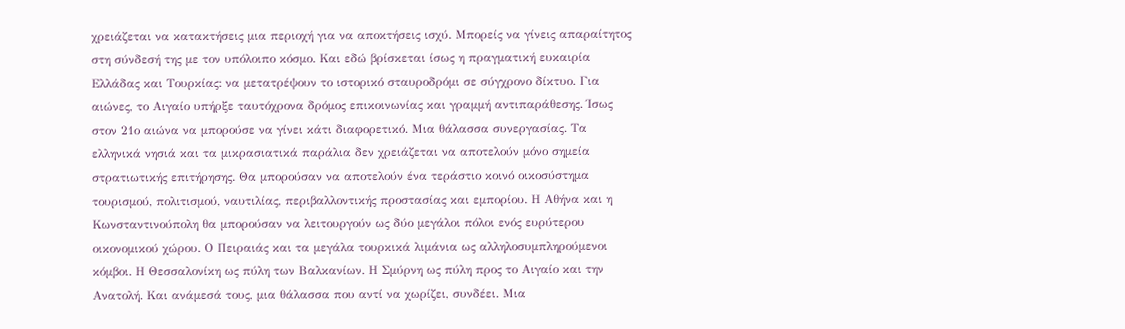χρειάζεται να κατακτήσεις μια περιοχή για να αποκτήσεις ισχύ. Μπορείς να γίνεις απαραίτητος στη σύνδεσή της με τον υπόλοιπο κόσμο. Και εδώ βρίσκεται ίσως η πραγματική ευκαιρία Ελλάδας και Τουρκίας: να μετατρέψουν το ιστορικό σταυροδρόμι σε σύγχρονο δίκτυο. Για αιώνες, το Αιγαίο υπήρξε ταυτόχρονα δρόμος επικοινωνίας και γραμμή αντιπαράθεσης. Ίσως στον 21ο αιώνα να μπορούσε να γίνει κάτι διαφορετικό. Μια θάλασσα συνεργασίας. Τα ελληνικά νησιά και τα μικρασιατικά παράλια δεν χρειάζεται να αποτελούν μόνο σημεία στρατιωτικής επιτήρησης. Θα μπορούσαν να αποτελούν ένα τεράστιο κοινό οικοσύστημα τουρισμού, πολιτισμού, ναυτιλίας, περιβαλλοντικής προστασίας και εμπορίου. Η Αθήνα και η Κωνσταντινούπολη θα μπορούσαν να λειτουργούν ως δύο μεγάλοι πόλοι ενός ευρύτερου οικονομικού χώρου. Ο Πειραιάς και τα μεγάλα τουρκικά λιμάνια ως αλληλοσυμπληρούμενοι κόμβοι. Η Θεσσαλονίκη ως πύλη των Βαλκανίων. Η Σμύρνη ως πύλη προς το Αιγαίο και την Ανατολή. Και ανάμεσά τους, μια θάλασσα που αντί να χωρίζει, συνδέει. Μια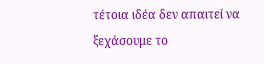τέτοια ιδέα δεν απαιτεί να ξεχάσουμε το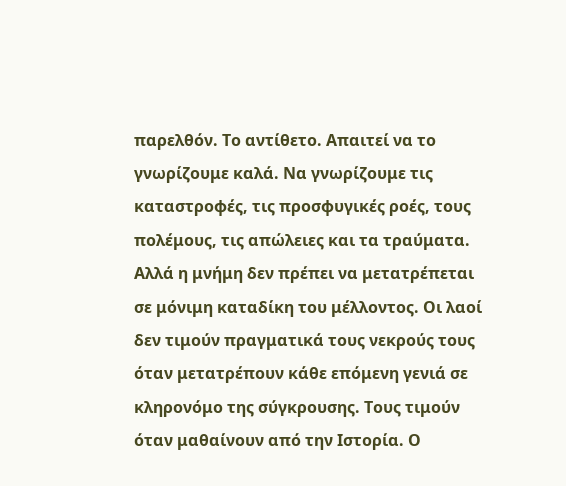παρελθόν. Το αντίθετο. Απαιτεί να το γνωρίζουμε καλά. Να γνωρίζουμε τις καταστροφές, τις προσφυγικές ροές, τους πολέμους, τις απώλειες και τα τραύματα. Αλλά η μνήμη δεν πρέπει να μετατρέπεται σε μόνιμη καταδίκη του μέλλοντος. Οι λαοί δεν τιμούν πραγματικά τους νεκρούς τους όταν μετατρέπουν κάθε επόμενη γενιά σε κληρονόμο της σύγκρουσης. Τους τιμούν όταν μαθαίνουν από την Ιστορία. Ο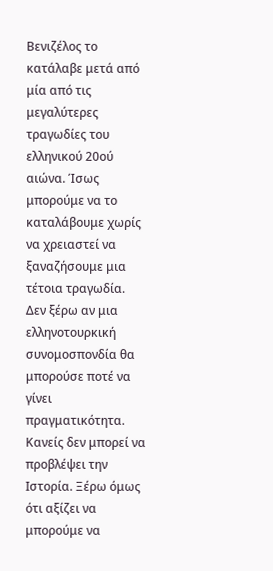Βενιζέλος το κατάλαβε μετά από μία από τις μεγαλύτερες τραγωδίες του ελληνικού 20ού αιώνα. Ίσως μπορούμε να το καταλάβουμε χωρίς να χρειαστεί να ξαναζήσουμε μια τέτοια τραγωδία. Δεν ξέρω αν μια ελληνοτουρκική συνομοσπονδία θα μπορούσε ποτέ να γίνει πραγματικότητα. Κανείς δεν μπορεί να προβλέψει την Ιστορία. Ξέρω όμως ότι αξίζει να μπορούμε να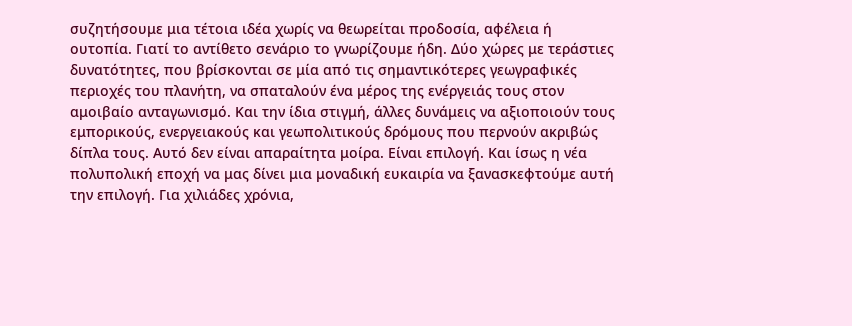συζητήσουμε μια τέτοια ιδέα χωρίς να θεωρείται προδοσία, αφέλεια ή ουτοπία. Γιατί το αντίθετο σενάριο το γνωρίζουμε ήδη. Δύο χώρες με τεράστιες δυνατότητες, που βρίσκονται σε μία από τις σημαντικότερες γεωγραφικές περιοχές του πλανήτη, να σπαταλούν ένα μέρος της ενέργειάς τους στον αμοιβαίο ανταγωνισμό. Και την ίδια στιγμή, άλλες δυνάμεις να αξιοποιούν τους εμπορικούς, ενεργειακούς και γεωπολιτικούς δρόμους που περνούν ακριβώς δίπλα τους. Αυτό δεν είναι απαραίτητα μοίρα. Είναι επιλογή. Και ίσως η νέα πολυπολική εποχή να μας δίνει μια μοναδική ευκαιρία να ξανασκεφτούμε αυτή την επιλογή. Για χιλιάδες χρόνια,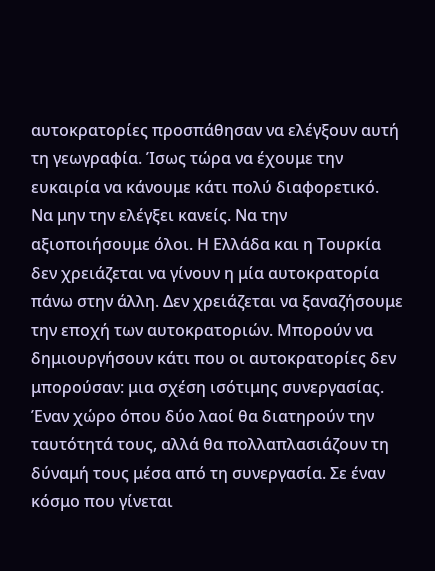αυτοκρατορίες προσπάθησαν να ελέγξουν αυτή τη γεωγραφία. Ίσως τώρα να έχουμε την ευκαιρία να κάνουμε κάτι πολύ διαφορετικό. Να μην την ελέγξει κανείς. Να την αξιοποιήσουμε όλοι. Η Ελλάδα και η Τουρκία δεν χρειάζεται να γίνουν η μία αυτοκρατορία πάνω στην άλλη. Δεν χρειάζεται να ξαναζήσουμε την εποχή των αυτοκρατοριών. Μπορούν να δημιουργήσουν κάτι που οι αυτοκρατορίες δεν μπορούσαν: μια σχέση ισότιμης συνεργασίας. Έναν χώρο όπου δύο λαοί θα διατηρούν την ταυτότητά τους, αλλά θα πολλαπλασιάζουν τη δύναμή τους μέσα από τη συνεργασία. Σε έναν κόσμο που γίνεται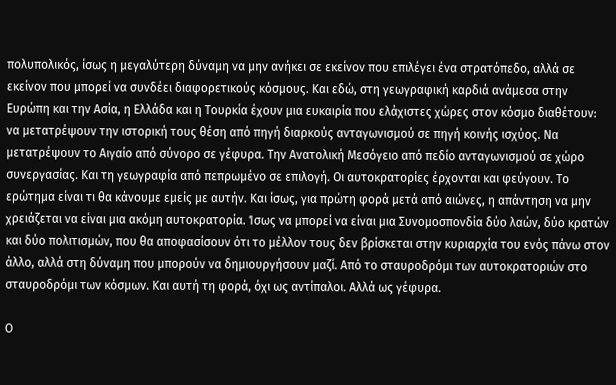πολυπολικός, ίσως η μεγαλύτερη δύναμη να μην ανήκει σε εκείνον που επιλέγει ένα στρατόπεδο, αλλά σε εκείνον που μπορεί να συνδέει διαφορετικούς κόσμους. Και εδώ, στη γεωγραφική καρδιά ανάμεσα στην Ευρώπη και την Ασία, η Ελλάδα και η Τουρκία έχουν μια ευκαιρία που ελάχιστες χώρες στον κόσμο διαθέτουν: να μετατρέψουν την ιστορική τους θέση από πηγή διαρκούς ανταγωνισμού σε πηγή κοινής ισχύος. Να μετατρέψουν το Αιγαίο από σύνορο σε γέφυρα. Την Ανατολική Μεσόγειο από πεδίο ανταγωνισμού σε χώρο συνεργασίας. Και τη γεωγραφία από πεπρωμένο σε επιλογή. Οι αυτοκρατορίες έρχονται και φεύγουν. Το ερώτημα είναι τι θα κάνουμε εμείς με αυτήν. Και ίσως, για πρώτη φορά μετά από αιώνες, η απάντηση να μην χρειάζεται να είναι μια ακόμη αυτοκρατορία. Ίσως να μπορεί να είναι μια Συνομοσπονδία δύο λαών, δύο κρατών και δύο πολιτισμών, που θα αποφασίσουν ότι το μέλλον τους δεν βρίσκεται στην κυριαρχία του ενός πάνω στον άλλο, αλλά στη δύναμη που μπορούν να δημιουργήσουν μαζί. Από το σταυροδρόμι των αυτοκρατοριών στο σταυροδρόμι των κόσμων. Και αυτή τη φορά, όχι ως αντίπαλοι. Αλλά ως γέφυρα.

Ο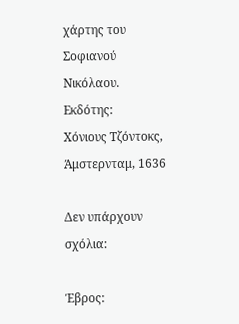χάρτης του Σοφιανού Νικόλαου. Εκδότης:
Χόνιους Τζόντοκς, Άμστερνταμ, 1636

Δεν υπάρχουν σχόλια:

Έβρος: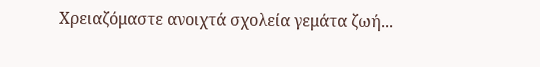Χρειαζόμαστε ανοιχτά σχολεία γεμάτα ζωή...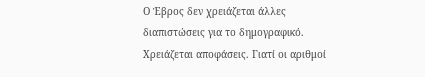Ο Έβρος δεν χρειάζεται άλλες διαπιστώσεις για το δημογραφικό. Χρειάζεται αποφάσεις. Γιατί οι αριθμοί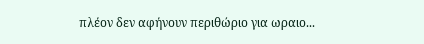πλέον δεν αφήνουν περιθώριο για ωραιο...